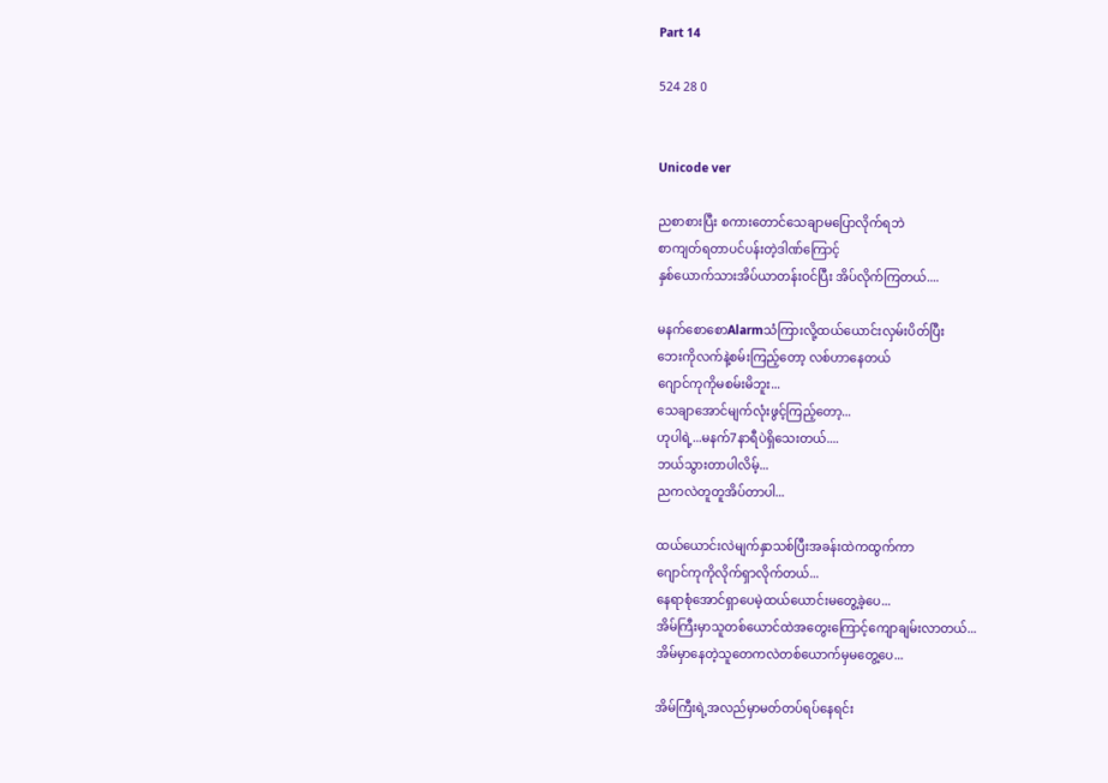Part 14

524 28 0


Unicode ver

ညစာစားပြီး စကားတောင်သေချာမပြောလိုက်ရဘဲ
စာကျတ်ရတာပင်ပန်းတဲ့ဒါဏ်ကြောင့်
နှစ်ယောက်သားအိပ်ယာတန်းဝင်ပြီး အိပ်လိုက်ကြတယ်....

မနက်စောစောAlarmသံကြားလို့ထယ်ယောင်းလှမ်းပိတ်ပြီး
ဘေးကိုလက်နဲ့စမ်းကြည့်တော့ လစ်ဟာနေတယ်
ဂျောင်ကုကိုမစမ်းမိဘူး...
သေချာအောင်မျက်လုံးဖွင့်ကြည့်တော့...
ဟုပါရဲ့...မနက်7နာရီပဲရှိသေးတယ်....
ဘယ်သွားတာပါလိမ့်...
ညကလဲတူတူအိပ်တာပါ...

ထယ်ယောင်းလဲမျက်နှာသစ်ပြီးအခန်းထဲကထွက်ကာ
ဂျောင်ကုကိုလိုက်ရှာလိုက်တယ်...
နေရာစုံအောင်ရှာပေမဲ့ထယ်ယောင်းမတွေ့ခဲ့ပေ...
အိမ်ကြီးမှာသူတစ်ယောင်ထဲအတွေးကြောင့်ကျောချမ်းလာတယ်...
အိမ်မှာနေတဲ့သူတေကလဲတစ်ယောက်မှမတွေ့ပေ...

အိမ်ကြီးရဲ့အလည်မှာမတ်တပ်ရပ်နေရင်း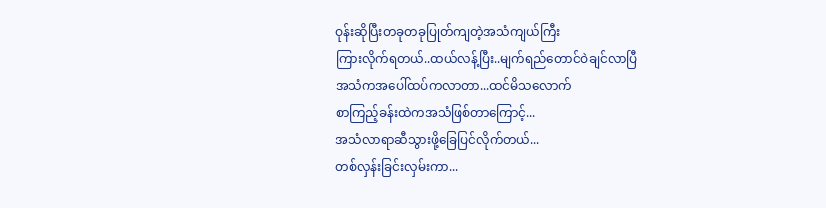ဝုန်းဆိုပြီးတခုတခုပြုတ်ကျတဲ့အသံကျယ်ကြီး
ကြားလိုက်ရတယ်..ထယ်လန့်ပြီး..မျက်ရည်တောင်ဝဲချင်လာပြီ
အသံကအပေါ်ထပ်ကလာတာ...ထင်မိသလောက်
စာကြည့်ခန်းထဲကအသံဖြစ်တာကြောင့်...
အသံလာရာဆီသွားဖို့ခြေပြင်လိုက်တယ်...
တစ်လှန်းခြင်းလှမ်းကာ...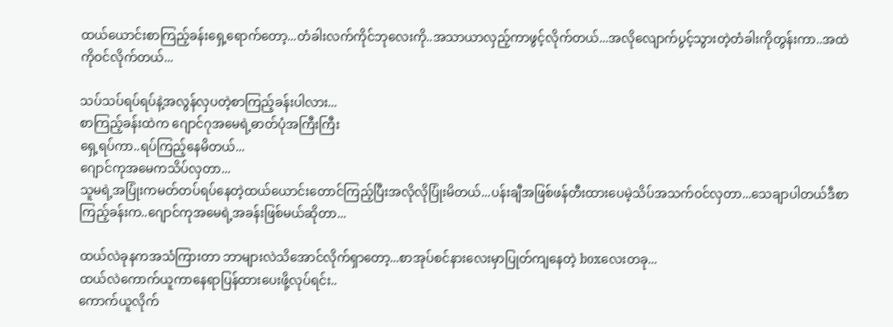ထယ်ယောင်းစာကြည့်ခန်းရှေ့ရောက်တော့...တံခါးလက်ကိုင်ဘုလေးကို..အသာယာလှည့်ကာဖွင့်လိုက်တယ်...အလိုလျောက်ပွင့်သွားတဲ့တံခါးကိုတွန်းကာ..အထဲကိုဝင်လိုက်တယ်...

သပ်သပ်ရပ်ရပ်နဲ့အလွန်လှပတဲ့စာကြည့်ခန်းပါလား...
စာကြည့်ခန်းထဲက ဂျောင်ဂုအမေရဲ့ဓာတ်ပုံအကြီးကြီး
ရှေ့ရပ်ကာ..ရပ်ကြည့်နေမိတယ်...
ဂျောင်ကုအမေကသိပ်လှတာ...
သူမရဲ့အပြုံးကမတ်တပ်ရပ်နေတဲ့ထယ်ယောင်းတောင်ကြည့်ပြီးအလိုလိုပြုံးမိတယ်...ပန်းချီအဖြစ်ဖန်တီးထားပေမဲ့သိပ်အသက်ဝင်လှတာ...သေချာပါတယ်ဒီစာကြည့်ခန်းက..ဂျောင်ကုအမေရဲ့အခန်းဖြစ်မယ်ဆိုတာ...

ထယ်လဲခုနကအသံကြားတာ ဘာများလဲသိအောင်လိုက်ရှာတော့...စာအုပ်စင်နားလေးမှာပြုတ်ကျနေတဲ့ boxလေးတခု...
ထယ်လဲကောက်ယူကာနေရာပြန်ထားပေးဖို့လုပ်ရင်း..
ကောက်ယူလိုက်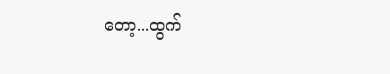တော့...ထွက်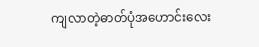ကျလာတဲ့ဓာတ်ပုံအဟောင်းလေး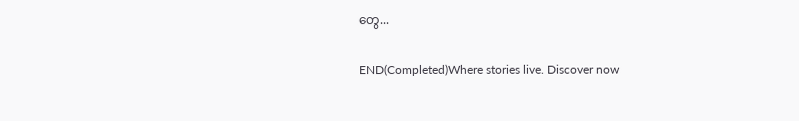တွေ...

END(Completed)Where stories live. Discover now